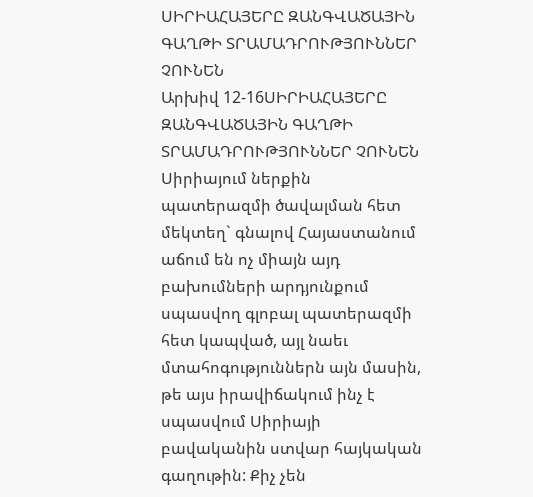ՍԻՐԻԱՀԱՅԵՐԸ ԶԱՆԳՎԱԾԱՅԻՆ ԳԱՂԹԻ ՏՐԱՄԱԴՐՈՒԹՅՈՒՆՆԵՐ ՉՈՒՆԵՆ
Արխիվ 12-16ՍԻՐԻԱՀԱՅԵՐԸ ԶԱՆԳՎԱԾԱՅԻՆ ԳԱՂԹԻ ՏՐԱՄԱԴՐՈՒԹՅՈՒՆՆԵՐ ՉՈՒՆԵՆ
Սիրիայում ներքին պատերազմի ծավալման հետ մեկտեղ` գնալով Հայաստանում աճում են ոչ միայն այդ բախումների արդյունքում սպասվող գլոբալ պատերազմի հետ կապված, այլ նաեւ մտահոգություններն այն մասին, թե այս իրավիճակում ինչ է սպասվում Սիրիայի բավականին ստվար հայկական գաղութին: Քիչ չեն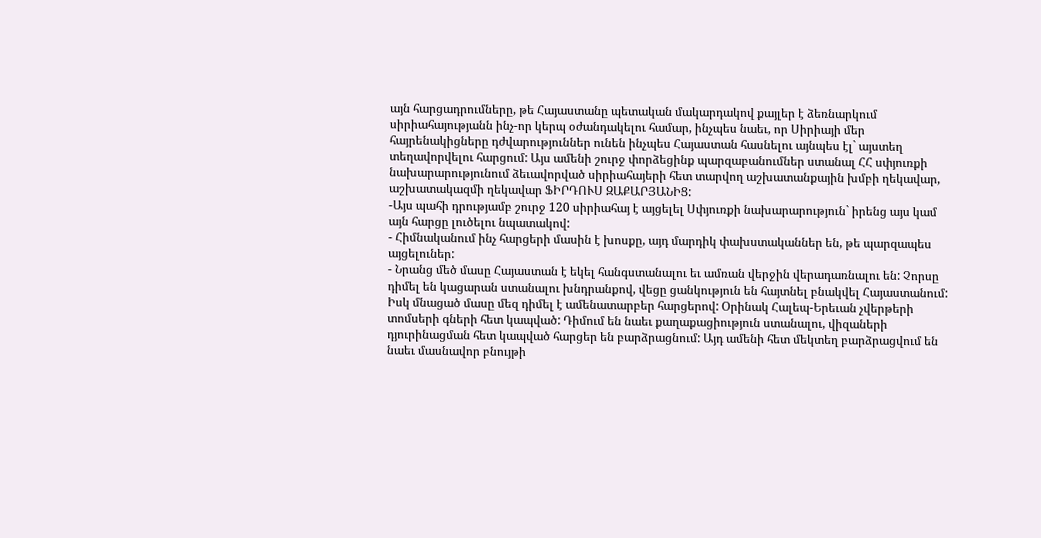այն հարցադրումները, թե Հայաստանը պետական մակարդակով քայլեր է ձեռնարկում սիրիահայությանն ինչ-որ կերպ օժանդակելու համար, ինչպես նաեւ, որ Սիրիայի մեր հայրենակիցները դժվարություններ ունեն ինչպես Հայաստան հասնելու այնպես էլ` այստեղ տեղավորվելու հարցում: Այս ամենի շուրջ փորձեցինք պարզաբանումներ ստանալ ՀՀ սփյուռքի նախարարությունում ձեւավորված սիրիահայերի հետ տարվող աշխատանքային խմբի ղեկավար, աշխատակազմի ղեկավար ՖԻՐԴՈՒՍ ԶԱՔԱՐՅԱՆԻՑ:
-Այս պահի դրությամբ շուրջ 120 սիրիահայ է այցելել Սփյուռքի նախարարություն` իրենց այս կամ այն հարցը լուծելու նպատակով:
- Հիմնականում ինչ հարցերի մասին է խոսքը, այդ մարդիկ փախստականներ են, թե պարզապես այցելուներ:
- Նրանց մեծ մասը Հայաստան է եկել հանգստանալու եւ ամռան վերջին վերադառնալու են: Չորսը դիմել են կացարան ստանալու խնդրանքով, վեցը ցանկություն են հայտնել բնակվել Հայաստանում: Իսկ մնացած մասը մեզ դիմել է ամենատարբեր հարցերով: Օրինակ Հալեպ-Երեւան չվերթերի տոմսերի գների հետ կապված: Դիմում են նաեւ քաղաքացիություն ստանալու, վիզաների դյուրինացման հետ կապված հարցեր են բարձրացնում: Այդ ամենի հետ մեկտեղ բարձրացվում են նաեւ մասնավոր բնույթի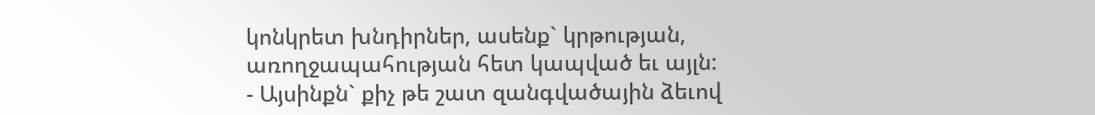կոնկրետ խնդիրներ, ասենք` կրթության, առողջապահության հետ կապված եւ այլն:
- Այսինքն` քիչ թե շատ զանգվածային ձեւով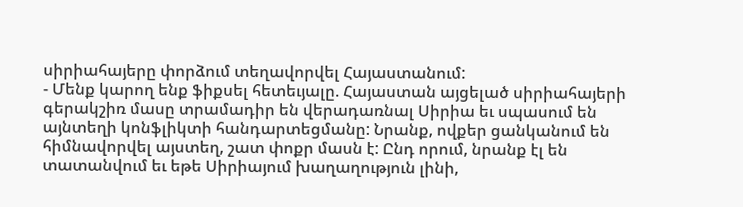սիրիահայերը փորձում տեղավորվել Հայաստանում:
- Մենք կարող ենք ֆիքսել հետեւյալը. Հայաստան այցելած սիրիահայերի գերակշիռ մասը տրամադիր են վերադառնալ Սիրիա եւ սպասում են այնտեղի կոնֆլիկտի հանդարտեցմանը: Նրանք, ովքեր ցանկանում են հիմնավորվել այստեղ, շատ փոքր մասն է: Ընդ որում, նրանք էլ են տատանվում եւ եթե Սիրիայում խաղաղություն լինի,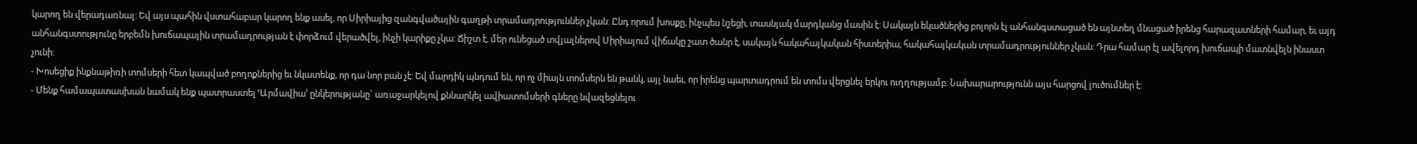կարող են վերադառնալ: Եվ այս պահին վստահաբար կարող ենք ասել, որ Սիրիայից զանգվածային գաղթի տրամադրություններ չկան: Ընդ որում խոսքը, ինչպես նշեցի, տասնյակ մարդկանց մասին է: Սակայն եկածներից բոլորն էլ անհանգստացած են այնտեղ մնացած իրենց հարազատների համար, եւ այդ անհանգստությունը երբեմն խուճապային տրամադրության է փորձում վերածվել, ինչի կարիքը չկա: Ճիշտ է, մեր ունեցած տվյալներով Սիրիայում վիճակը շատ ծանր է, սակայն հակահայկական հիստերիա, հակահայկական տրամադրություններ չկան: Դրա համար էլ ավելորդ խուճապի մատնվելն ինաստ չունի:
- Խոսեցիք ինքնաթիռի տոմսերի հետ կապված բողոքներից եւ նկատենք, որ դա նոր բան չէ: Եվ մարդիկ պնդում են, որ ոչ միայն տոմսերն են թանկ, այլ նաեւ, որ իրենց պարտադրում են տոմս վերցնել երկու ուղղությամբ: Նախարարությունն այս հարցով լուծումներ է:
- Մենք համապատասխան նամակ ենք պատրաստել ՙԱրմավիա՚ ընկերությանը` առաջարկելով քննարկել ավիատոմսերի գները նվազեցնելու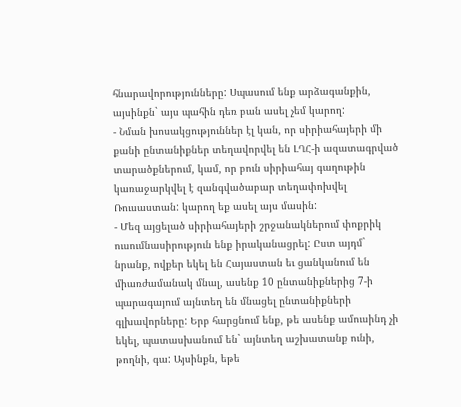հնարավորությունները: Սպասում ենք արձագանքին, այսինքն` այս պահին դեռ բան ասել չեմ կարող:
- Նման խոսակցություններ էլ կան, որ սիրիահայերի մի քանի ընտանիքներ տեղավորվել են ԼՂՀ-ի ազատագրված տարածքներում, կամ, որ բուն սիրիահայ գաղութին կառաջարկվել է զանգվածաբար տեղափոխվել Ռուսաստան: կարող եք ասել այս մասին:
- Մեզ այցելած սիրիահայերի շրջանակներում փոքրիկ ուսումնասիրություն ենք իրականացրել: Ըստ այդմ` նրանք, ովքեր եկել են Հայաստան եւ ցանկանում են միառժամանակ մնալ, ասենք 10 ընտանիքներից 7-ի պարագայում այնտեղ են մնացել ընտանիքների գլխավորները: Երբ հարցնում ենք, թե ասենք ամուսինդ չի եկել, պատասխանում են` այնտեղ աշխատանք ունի, թողնի, գա: Այսինքն, եթե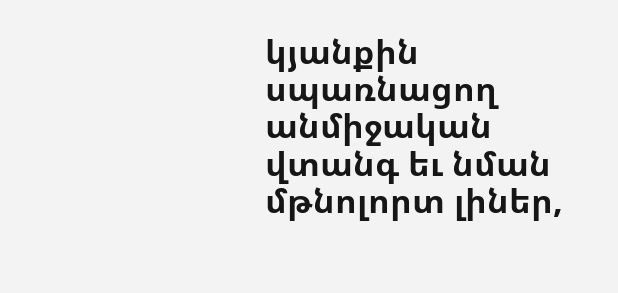կյանքին սպառնացող անմիջական վտանգ եւ նման մթնոլորտ լիներ,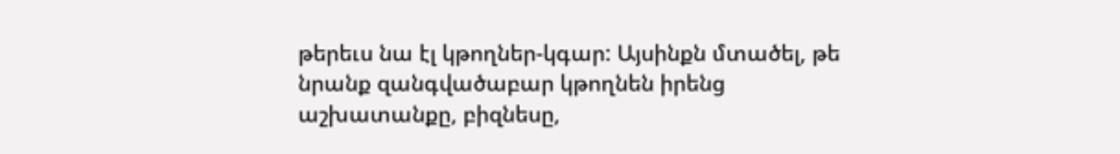թերեւս նա էլ կթողներ-կգար: Այսինքն մտածել, թե նրանք զանգվածաբար կթողնեն իրենց աշխատանքը, բիզնեսը,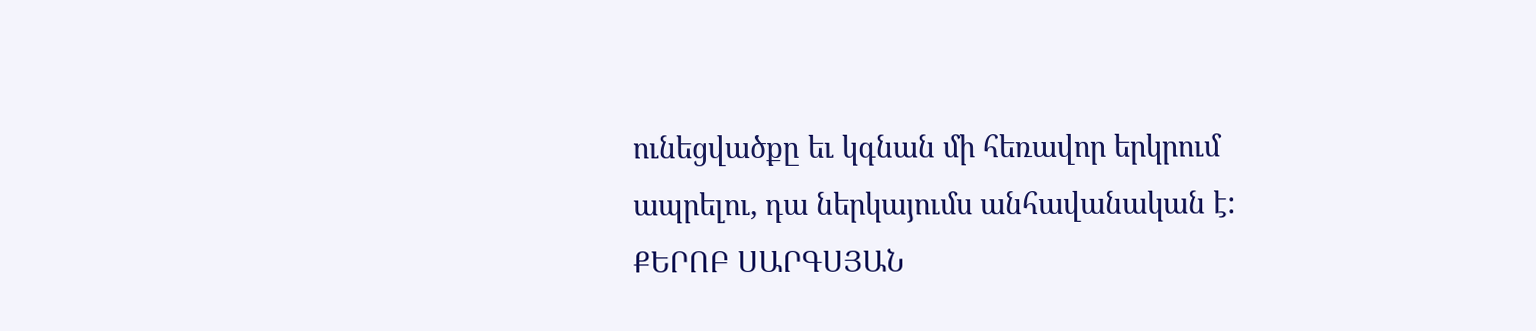ունեցվածքը եւ կգնան մի հեռավոր երկրում ապրելու, դա ներկայումս անհավանական է:
ՔԵՐՈԲ ՍԱՐԳՍՅԱՆ